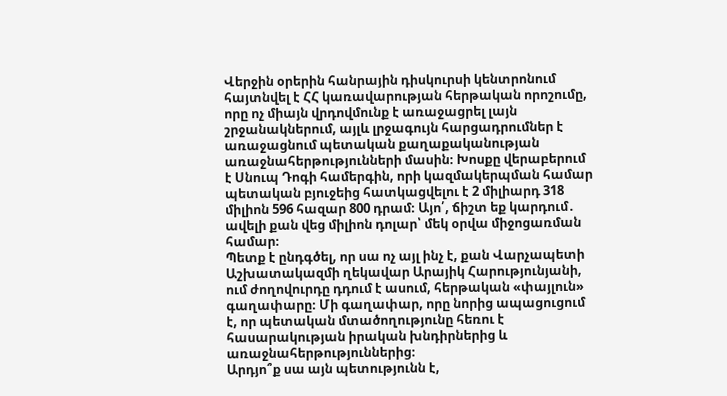Վերջին օրերին հանրային դիսկուրսի կենտրոնում հայտնվել է ՀՀ կառավարության հերթական որոշումը, որը ոչ միայն վրդովմունք է առաջացրել լայն շրջանակներում, այլև լրջագույն հարցադրումներ է առաջացնում պետական քաղաքականության առաջնահերթությունների մասին։ Խոսքը վերաբերում է Սնուպ Դոգի համերգին, որի կազմակերպման համար պետական բյուջեից հատկացվելու է 2 միլիարդ 318 միլիոն 596 հազար 800 դրամ։ Այո՛, ճիշտ եք կարդում․ ավելի քան վեց միլիոն դոլար՝ մեկ օրվա միջոցառման համար։
Պետք է ընդգծել, որ սա ոչ այլ ինչ է, քան Վարչապետի Աշխատակազմի ղեկավար Արայիկ Հարությունյանի, ում ժողովուրդը դդում է ասում, հերթական «փայլուն» գաղափարը։ Մի գաղափար, որը նորից ապացուցում է, որ պետական մտածողությունը հեռու է հասարակության իրական խնդիրներից և առաջնահերթություններից։
Արդյո՞ք սա այն պետությունն է,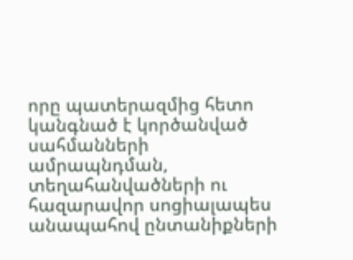որը պատերազմից հետո կանգնած է կործանված սահմանների ամրապնդման, տեղահանվածների ու հազարավոր սոցիալապես անապահով ընտանիքների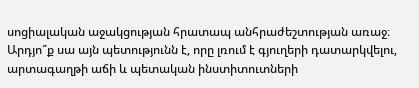սոցիալական աջակցության հրատապ անհրաժեշտության առաջ։ Արդյո՞ք սա այն պետությունն է, որը լռում է գյուղերի դատարկվելու, արտագաղթի աճի և պետական ինստիտուտների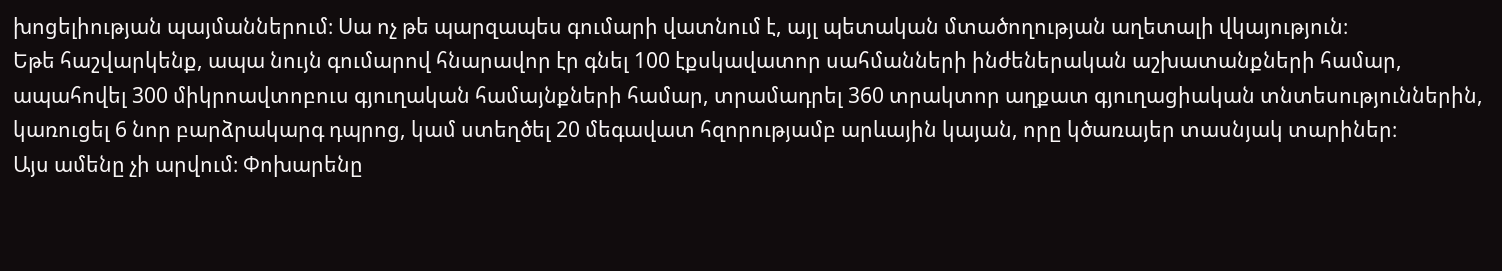խոցելիության պայմաններում։ Սա ոչ թե պարզապես գումարի վատնում է, այլ պետական մտածողության աղետալի վկայություն։
Եթե հաշվարկենք, ապա նույն գումարով հնարավոր էր գնել 100 էքսկավատոր սահմանների ինժեներական աշխատանքների համար, ապահովել 300 միկրոավտոբուս գյուղական համայնքների համար, տրամադրել 360 տրակտոր աղքատ գյուղացիական տնտեսություններին, կառուցել 6 նոր բարձրակարգ դպրոց, կամ ստեղծել 20 մեգավատ հզորությամբ արևային կայան, որը կծառայեր տասնյակ տարիներ։
Այս ամենը չի արվում։ Փոխարենը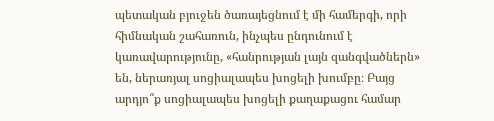պետական բյուջեն ծառայեցնում է մի համերգի, որի հիմնական շահառուն, ինչպես ընդունում է կառավարությունը, «հանրության լայն զանգվածներն» են, ներառյալ սոցիալապես խոցելի խումբը։ Բայց արդյո՞ք սոցիալապես խոցելի քաղաքացու համար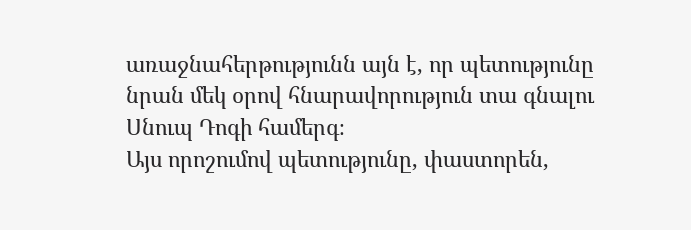առաջնահերթությունն այն է, որ պետությունը նրան մեկ օրով հնարավորություն տա գնալու Սնուպ Դոգի համերգ։
Այս որոշումով պետությունը, փաստորեն,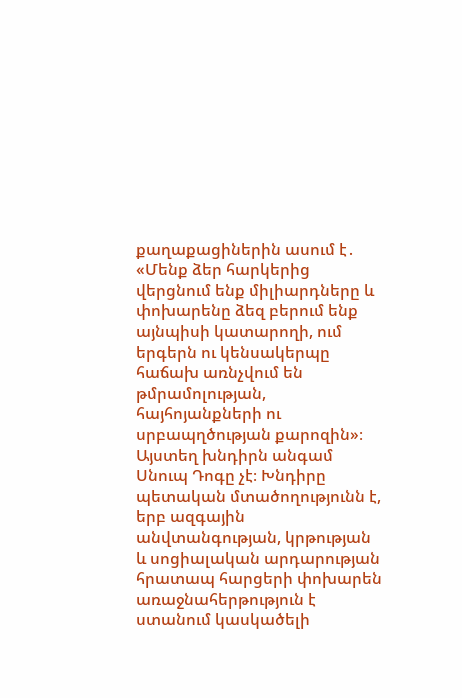քաղաքացիներին ասում է․ «Մենք ձեր հարկերից վերցնում ենք միլիարդները և փոխարենը ձեզ բերում ենք այնպիսի կատարողի, ում երգերն ու կենսակերպը հաճախ առնչվում են թմրամոլության, հայհոյանքների ու սրբապղծության քարոզին»։
Այստեղ խնդիրն անգամ Սնուպ Դոգը չէ։ Խնդիրը պետական մտածողությունն է, երբ ազգային անվտանգության, կրթության և սոցիալական արդարության հրատապ հարցերի փոխարեն առաջնահերթություն է ստանում կասկածելի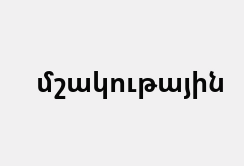մշակութային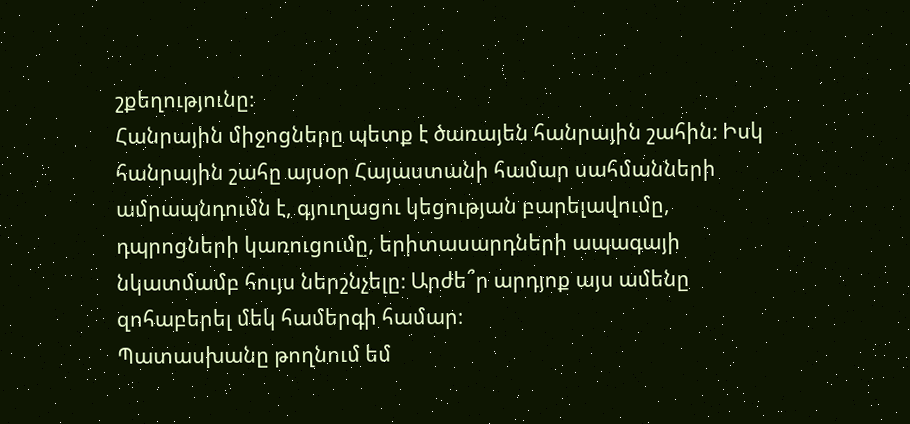շքեղությունը։
Հանրային միջոցները պետք է ծառայեն հանրային շահին։ Իսկ հանրային շահը այսօր Հայաստանի համար սահմանների ամրապնդումն է, գյուղացու կեցության բարելավումը, դպրոցների կառուցումը, երիտասարդների ապագայի նկատմամբ հույս ներշնչելը։ Արժե՞ր արդյոք այս ամենը զոհաբերել մեկ համերգի համար։
Պատասխանը թողնում եմ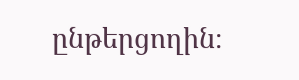ընթերցողին։